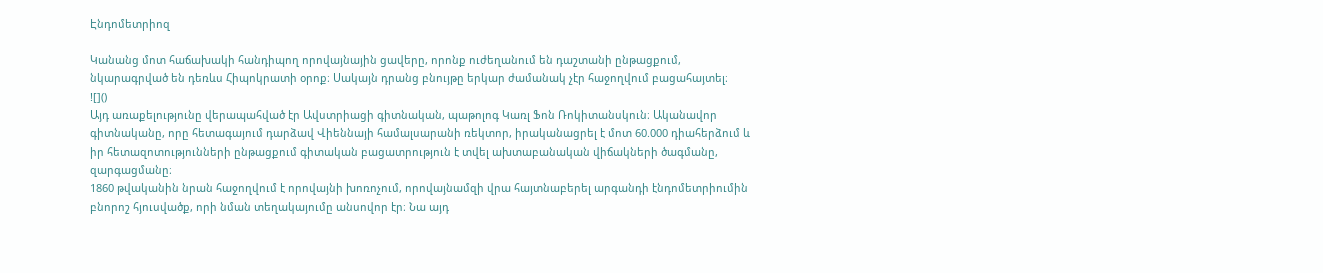Էնդոմետրիոզ

Կանանց մոտ հաճախակի հանդիպող որովայնային ցավերը, որոնք ուժեղանում են դաշտանի ընթացքում, նկարագրված են դեռևս Հիպոկրատի օրոք։ Սակայն դրանց բնույթը երկար ժամանակ չէր հաջողվում բացահայտել։
![]()
Այդ առաքելությունը վերապահված էր Ավստրիացի գիտնական, պաթոլոգ Կառլ Ֆոն Ռոկիտանսկուն։ Ականավոր գիտնականը, որը հետագայում դարձավ Վիեննայի համալսարանի ռեկտոր, իրականացրել է մոտ 60.000 դիահերձում և իր հետազոտությունների ընթացքում գիտական բացատրություն է տվել ախտաբանական վիճակների ծագմանը, զարգացմանը։
1860 թվականին նրան հաջողվում է որովայնի խոռոչում, որովայնամզի վրա հայտնաբերել արգանդի էնդոմետրիումին բնորոշ հյուսվածք, որի նման տեղակայումը անսովոր էր։ Նա այդ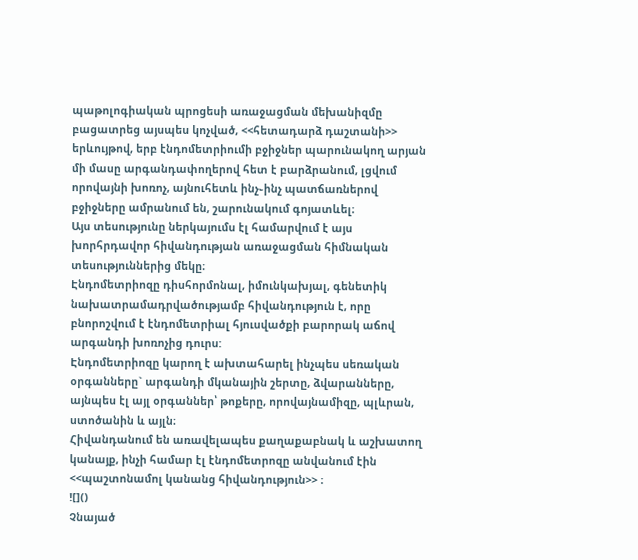պաթոլոգիական պրոցեսի առաջացման մեխանիզմը բացատրեց այսպես կոչված, <<հետադարձ դաշտանի>> երևույթով, երբ էնդոմետրիումի բջիջներ պարունակող արյան մի մասը արգանդափողերով հետ է բարձրանում, լցվում որովայնի խոռոչ, այնուհետև ինչ֊ինչ պատճառներով բջիջները ամրանում են, շարունակում գոյատևել։
Այս տեսությունը ներկայումս էլ համարվում է այս խորհրդավոր հիվանդության առաջացման հիմնական տեսություններից մեկը։
Էնդոմետրիոզը դիսհորմոնալ, իմունկախյալ, գենետիկ նախատրամադրվածությամբ հիվանդություն է, որը բնորոշվում է էնդոմետրիալ հյուսվածքի բարորակ աճով արգանդի խոռոչից դուրս:
Էնդոմետրիոզը կարող է ախտահարել ինչպես սեռական օրգանները` արգանդի մկանային շերտը, ձվարանները, այնպես էլ այլ օրգաններ՝ թոքերը, որովայնամիզը, պլևրան, ստոծանին և այլն։
Հիվանդանում են առավելապես քաղաքաբնակ և աշխատող կանայք, ինչի համար էլ էնդոմետրոզը անվանում էին <<պաշտոնամոլ կանանց հիվանդություն>> ։
![]()
Չնայած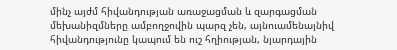մինչ այժմ հիվանդության առաջացման և զարգացման մեխանիզմները ամբողջովին պարզ չեն, այնուամենայնիվ հիվանդությունը կապում են ուշ հղիության, նյարդային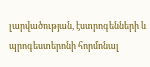լարվածության, էստրոգենների և պրոգեստերոնի հորմոնալ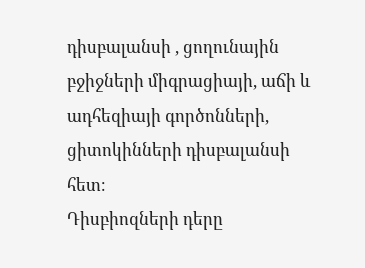դիսբալանսի , ցողունային բջիջների միգրացիայի, աճի և ադհեզիայի գործոնների, ցիտոկինների դիսբալանսի հետ։
Դիսբիոզների դերը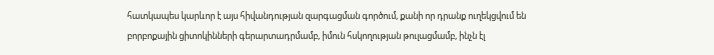հատկապես կարևոր է այս հիվանդության զարգացման գործում, քանի որ դրանք ուղեկցվում են բորբոքային ցիտոկինների գերարտադրմամբ, իմուն հսկողության թուլացմամբ, ինչն էլ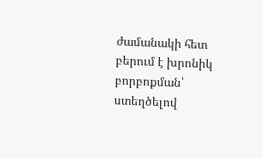ժամանակի հետ բերում է խրոնիկ բորբոքման՝ ստեղծելով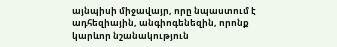այնպիսի միջավայր, որը նպաստում է ադհեզիային, անգիոգենեզին, որոնք կարևոր նշանակություն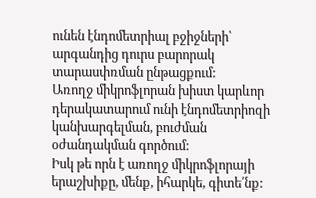ունեն էնդոմետրիալ բջիջների՝ արգանդից դուրս բարորակ տարասփռման ընթացքում:
Առողջ միկրոֆլորան խիստ կարևոր դերակատարում ունի էնդոմետրիոզի կանխարգելման, բուժման օժանդակման գործում:
Իսկ թե որն է առողջ միկրոֆլորայի երաշխիքը, մենք, իհարկե, գիտե՛նք: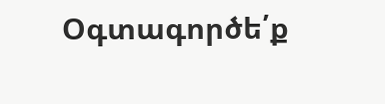Օգտագործե՛ք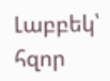Լաբբեկ՝ հզոր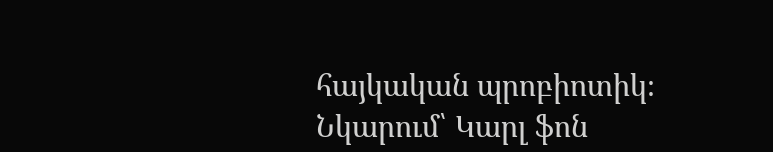հայկական պրոբիոտիկ։
Նկարում՝ Կարլ ֆոն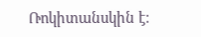Ռոկիտանսկին է։